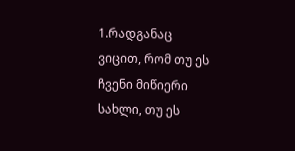1.რადგანაც ვიცით, რომ თუ ეს ჩვენი მიწიერი სახლი, თუ ეს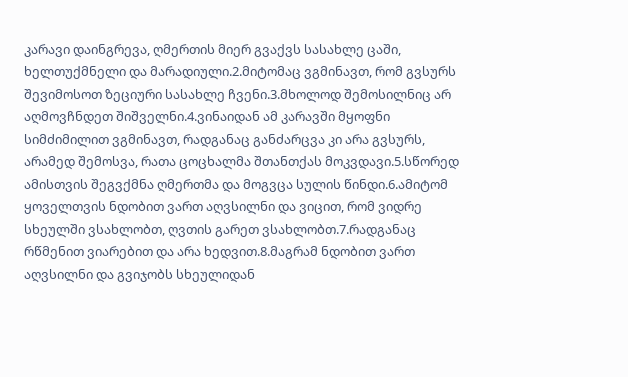კარავი დაინგრევა, ღმერთის მიერ გვაქვს სასახლე ცაში, ხელთუქმნელი და მარადიული.2.მიტომაც ვგმინავთ, რომ გვსურს შევიმოსოთ ზეციური სასახლე ჩვენი.3.მხოლოდ შემოსილნიც არ აღმოვჩნდეთ შიშველნი.4.ვინაიდან ამ კარავში მყოფნი სიმძიმილით ვგმინავთ, რადგანაც განძარცვა კი არა გვსურს, არამედ შემოსვა, რათა ცოცხალმა შთანთქას მოკვდავი.5.სწორედ ამისთვის შეგვქმნა ღმერთმა და მოგვცა სულის წინდი.6.ამიტომ ყოველთვის ნდობით ვართ აღვსილნი და ვიცით, რომ ვიდრე სხეულში ვსახლობთ, ღვთის გარეთ ვსახლობთ.7.რადგანაც რწმენით ვიარებით და არა ხედვით.8.მაგრამ ნდობით ვართ აღვსილნი და გვიჯობს სხეულიდან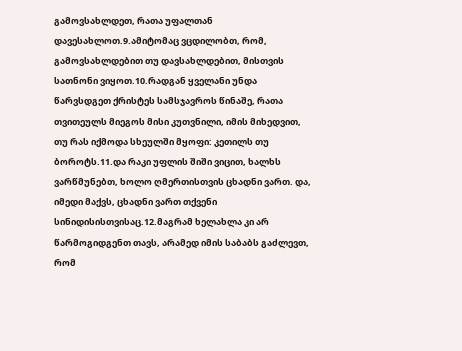გამოვსახლდეთ, რათა უფალთან დავესახლოთ.9.ამიტომაც ვცდილობთ, რომ, გამოვსახლდებით თუ დავსახლდებით, მისთვის სათნონი ვიყოთ.10.რადგან ყველანი უნდა წარვსდგეთ ქრისტეს სამსჯავროს წინაშე, რათა თვითეულს მიეგოს მისი კუთვნილი, იმის მიხედვით, თუ რას იქმოდა სხეულში მყოფი: კეთილს თუ ბოროტს.11.და რაკი უფლის შიში ვიცით, ხალხს ვარწმუნებთ, ხოლო ღმერთისთვის ცხადნი ვართ. და, იმედი მაქვს, ცხადნი ვართ თქვენი სინიდისისთვისაც.12.მაგრამ ხელახლა კი არ წარმოგიდგენთ თავს, არამედ იმის საბაბს გაძლევთ, რომ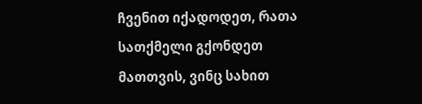ჩვენით იქადოდეთ, რათა სათქმელი გქონდეთ მათთვის, ვინც სახით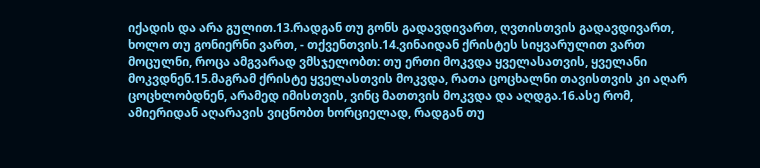იქადის და არა გულით.13.რადგან თუ გონს გადავდივართ, ღვთისთვის გადავდივართ, ხოლო თუ გონიერნი ვართ, - თქვენთვის.14.ვინაიდან ქრისტეს სიყვარულით ვართ მოცულნი, როცა ამგვარად ვმსჯელობთ: თუ ერთი მოკვდა ყველასათვის, ყველანი მოკვდნენ.15.მაგრამ ქრისტე ყველასთვის მოკვდა, რათა ცოცხალნი თავისთვის კი აღარ ცოცხლობდნენ, არამედ იმისთვის, ვინც მათთვის მოკვდა და აღდგა.16.ასე რომ, ამიერიდან აღარავის ვიცნობთ ხორციელად, რადგან თუ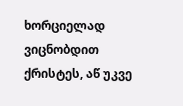ხორციელად ვიცნობდით ქრისტეს, აწ უკვე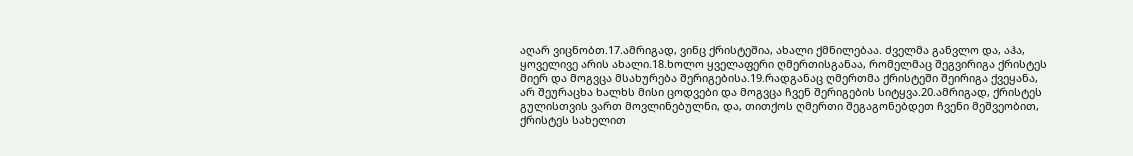აღარ ვიცნობთ.17.ამრიგად, ვინც ქრისტეშია, ახალი ქმნილებაა. ძველმა განვლო და, აჰა, ყოველივე არის ახალი.18.ხოლო ყველაფერი ღმერთისგანაა, რომელმაც შეგვირიგა ქრისტეს მიერ და მოგვცა მსახურება შერიგებისა.19.რადგანაც ღმერთმა ქრისტეში შეირიგა ქვეყანა, არ შეურაცხა ხალხს მისი ცოდვები და მოგვცა ჩვენ შერიგების სიტყვა.20.ამრიგად, ქრისტეს გულისთვის ვართ მოვლინებულნი, და, თითქოს ღმერთი შეგაგონებდეთ ჩვენი მეშვეობით, ქრისტეს სახელით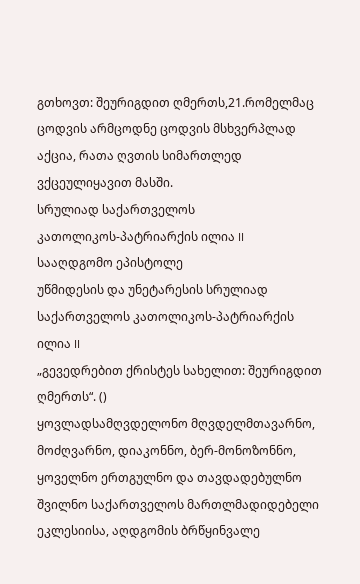გთხოვთ: შეურიგდით ღმერთს,21.რომელმაც ცოდვის არმცოდნე ცოდვის მსხვერპლად აქცია, რათა ღვთის სიმართლედ ვქცეულიყავით მასში.
სრულიად საქართველოს
კათოლიკოს-პატრიარქის ილია II
სააღდგომო ეპისტოლე
უწმიდესის და უნეტარესის სრულიად საქართველოს კათოლიკოს-პატრიარქის ილია II
„გევედრებით ქრისტეს სახელით: შეურიგდით ღმერთს“. ()
ყოვლადსამღვდელონო მღვდელმთავარნო, მოძღვარნო, დიაკონნო, ბერ-მონოზონნო, ყოველნო ერთგულნო და თავდადებულნო შვილნო საქართველოს მართლმადიდებელი ეკლესიისა, აღდგომის ბრწყინვალე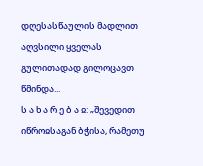დღესასწაულის მადლით აღვსილი ყველას გულითადად გილოცავთ წმინდა...
ს ა ხ ა რ ე ბ ა ჲ: „შევედით იწროჲსაგან ბჭისა, რამეთუ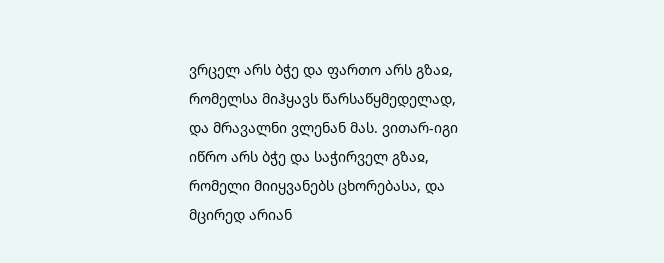ვრცელ არს ბჭე და ფართო არს გზაჲ, რომელსა მიჰყავს წარსაწყმედელად, და მრავალნი ვლენან მას. ვითარ-იგი იწრო არს ბჭე და საჭირველ გზაჲ, რომელი მიიყვანებს ცხორებასა, და მცირედ არიან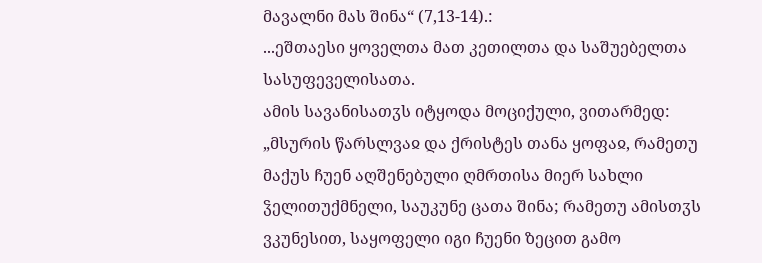მავალნი მას შინა“ (7,13-14).:
...ეშთაესი ყოველთა მათ კეთილთა და საშუებელთა სასუფეველისათა.
ამის სავანისათჳს იტყოდა მოციქული, ვითარმედ: „მსურის წარსლვაჲ და ქრისტეს თანა ყოფაჲ, რამეთუ მაქუს ჩუენ აღშენებული ღმრთისა მიერ სახლი ჴელითუქმნელი, საუკუნე ცათა შინა; რამეთუ ამისთჳს ვკუნესით, საყოფელი იგი ჩუენი ზეცით გამო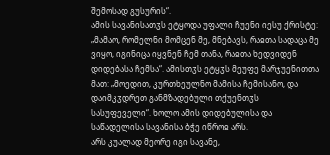შემოსად გუსურის“.
ამის სავანისათჳს ეტყოდა უფალი ჩუენი იესუ ქრისტე: „მამაო, რომელნი მომცენ მე, მნებავს, რაჲთა სადაცა მე ვიყო, იგინიცა იყვნენ ჩემ თანა, რაჲთა ხედვიდენ დიდებასა ჩემსა“. ამისთჳს ეტყჳს მეუფე მარჯუენითთა მათ: „მოედით, კურთხეულნო მამისა ჩემისანო, და დაიმკჳდრეთ განმზადებული თქუენთჳს სასუფეველი“. ხოლო ამის დიდებულისა და საწადელისა სავანისა ბჭე იწროჲ არს.
არს კუალად მეორე იგი სავანე,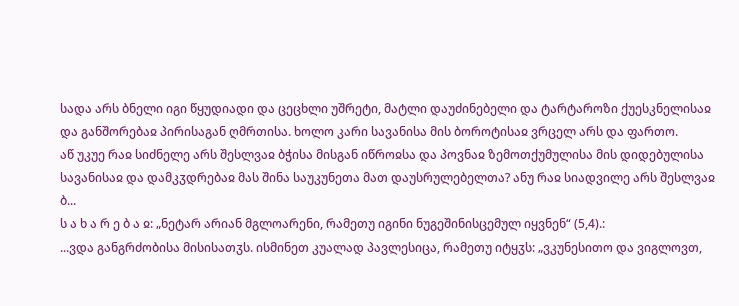სადა არს ბნელი იგი წყუდიადი და ცეცხლი უშრეტი, მატლი დაუძინებელი და ტარტაროზი ქუესკნელისაჲ და განშორებაჲ პირისაგან ღმრთისა. ხოლო კარი სავანისა მის ბოროტისაჲ ვრცელ არს და ფართო.
აწ უკუე რაჲ სიძნელე არს შესლვაჲ ბჭისა მისგან იწროჲსა და პოვნაჲ ზემოთქუმულისა მის დიდებულისა სავანისაჲ და დამკჳდრებაჲ მას შინა საუკუნეთა მათ დაუსრულებელთა? ანუ რაჲ სიადვილე არს შესლვაჲ ბ...
ს ა ხ ა რ ე ბ ა ჲ: „ნეტარ არიან მგლოარენი, რამეთუ იგინი ნუგეშინისცემულ იყვნენ“ (5,4).:
...ვდა განგრძობისა მისისათჳს. ისმინეთ კუალად პავლესიცა, რამეთუ იტყჳს: „ვკუნესითო და ვიგლოვთ,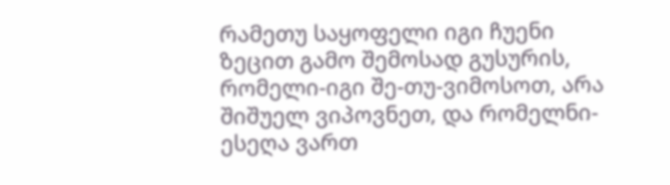რამეთუ საყოფელი იგი ჩუენი ზეცით გამო შემოსად გუსურის, რომელი-იგი შე-თუ-ვიმოსოთ, არა შიშუელ ვიპოვნეთ, და რომელნი-ესეღა ვართ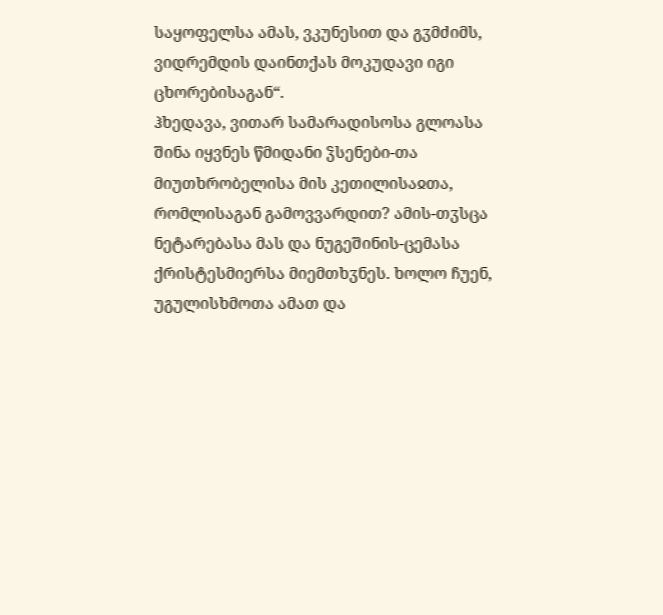საყოფელსა ამას, ვკუნესით და გჳმძიმს, ვიდრემდის დაინთქას მოკუდავი იგი ცხორებისაგან“.
ჰხედავა, ვითარ სამარადისოსა გლოასა შინა იყვნეს წმიდანი ჴსენები-თა მიუთხრობელისა მის კეთილისაჲთა, რომლისაგან გამოვვარდით? ამის-თჳსცა ნეტარებასა მას და ნუგეშინის-ცემასა ქრისტესმიერსა მიემთხჳნეს. ხოლო ჩუენ, უგულისხმოთა ამათ და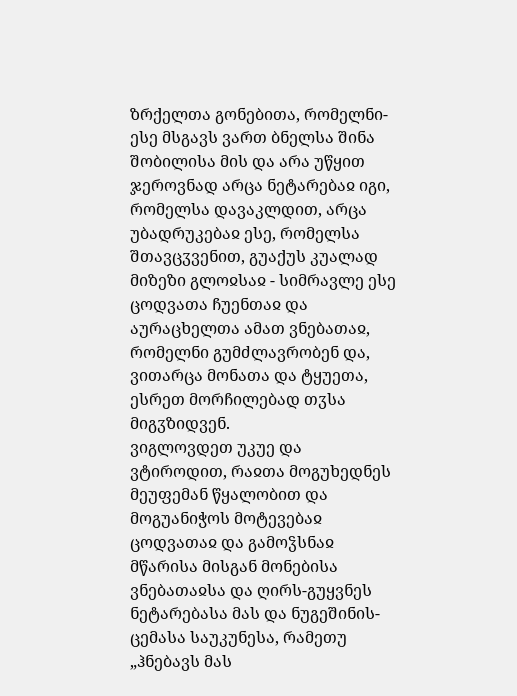ზრქელთა გონებითა, რომელნი-ესე მსგავს ვართ ბნელსა შინა შობილისა მის და არა უწყით ჯეროვნად არცა ნეტარებაჲ იგი, რომელსა დავაკლდით, არცა უბადრუკებაჲ ესე, რომელსა შთავცჳვენით, გუაქუს კუალად მიზეზი გლოჲსაჲ - სიმრავლე ესე ცოდვათა ჩუენთაჲ და აურაცხელთა ამათ ვნებათაჲ, რომელნი გუმძლავრობენ და, ვითარცა მონათა და ტყუეთა, ესრეთ მორჩილებად თჳსა მიგჳზიდვენ.
ვიგლოვდეთ უკუე და ვტიროდით, რაჲთა მოგუხედნეს მეუფემან წყალობით და მოგუანიჭოს მოტევებაჲ ცოდვათაჲ და გამოჴსნაჲ მწარისა მისგან მონებისა ვნებათაჲსა და ღირს-გუყვნეს ნეტარებასა მას და ნუგეშინის-ცემასა საუკუნესა, რამეთუ „ჰნებავს მას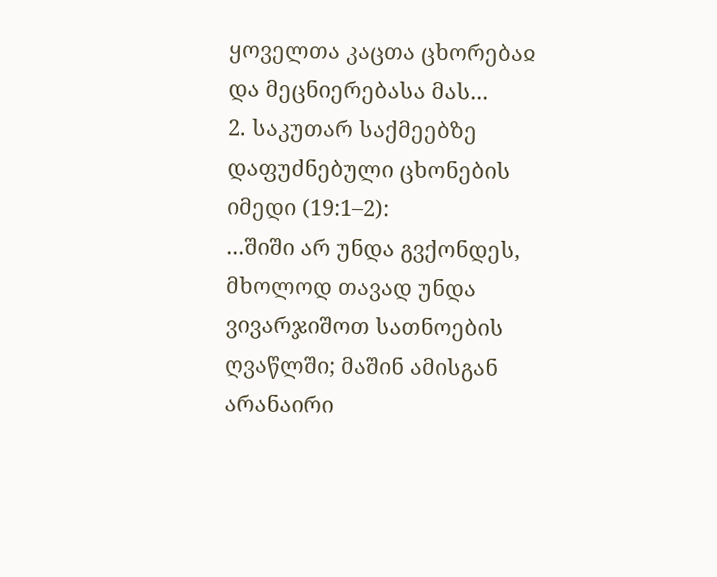ყოველთა კაცთა ცხორებაჲ და მეცნიერებასა მას...
2. საკუთარ საქმეებზე დაფუძნებული ცხონების იმედი (19:1–2):
...შიში არ უნდა გვქონდეს, მხოლოდ თავად უნდა ვივარჯიშოთ სათნოების ღვაწლში; მაშინ ამისგან არანაირი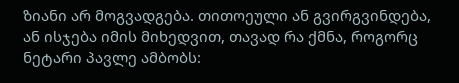ზიანი არ მოგვადგება. თითოეული ან გვირგვინდება, ან ისჯება იმის მიხედვით, თავად რა ქმნა, როგორც ნეტარი პავლე ამბობს: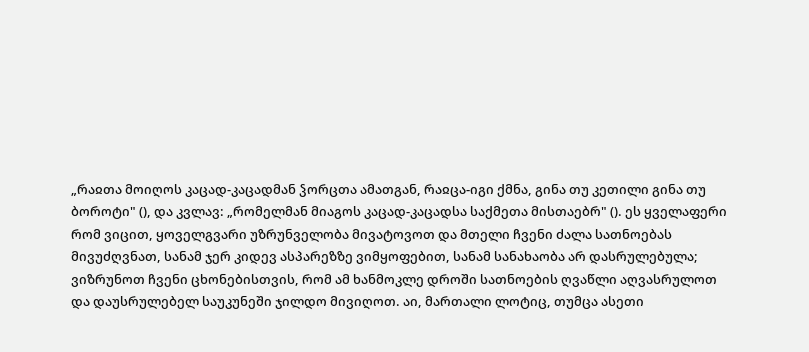„რაჲთა მოიღოს კაცად-კაცადმან ჴორცთა ამათგან, რაჲცა-იგი ქმნა, გინა თუ კეთილი გინა თუ ბოროტი" (), და კვლავ: „რომელმან მიაგოს კაცად-კაცადსა საქმეთა მისთაებრ" (). ეს ყველაფერი რომ ვიცით, ყოველგვარი უზრუნველობა მივატოვოთ და მთელი ჩვენი ძალა სათნოებას მივუძღვნათ, სანამ ჯერ კიდევ ასპარეზზე ვიმყოფებით, სანამ სანახაობა არ დასრულებულა; ვიზრუნოთ ჩვენი ცხონებისთვის, რომ ამ ხანმოკლე დროში სათნოების ღვაწლი აღვასრულოთ და დაუსრულებელ საუკუნეში ჯილდო მივიღოთ. აი, მართალი ლოტიც, თუმცა ასეთი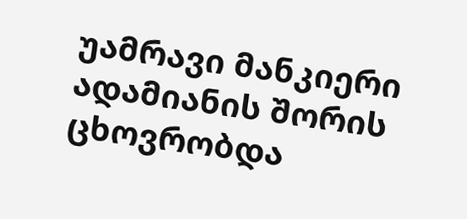უამრავი მანკიერი ადამიანის შორის ცხოვრობდა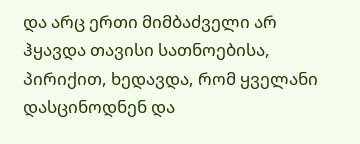და არც ერთი მიმბაძველი არ ჰყავდა თავისი სათნოებისა, პირიქით, ხედავდა, რომ ყველანი დასცინოდნენ და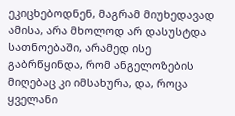ეკიცხებოდნენ, მაგრამ მიუხედავად ამისა, არა მხოლოდ არ დასუსტდა სათნოებაში, არამედ ისე გაბრწყინდა, რომ ანგელოზების მიღებაც კი იმსახურა, და, როცა ყველანი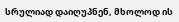სრულიად დაიღუპნენ, მხოლოდ ის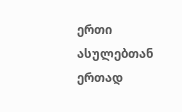ერთი ასულებთან ერთად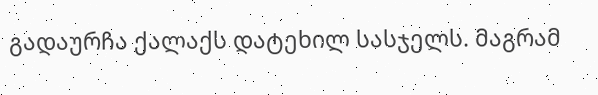გადაურჩა ქალაქს დატეხილ სასჯელს. მაგრამ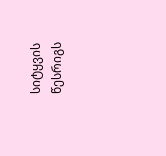სიტყვის წესრიგს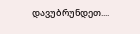დავუბრუნდეთ....